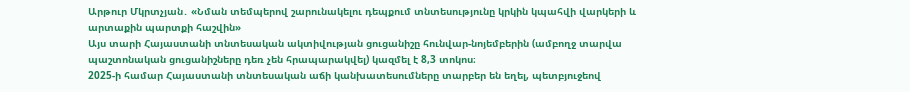Արթուր Մկրտչյան․ «Նման տեմպերով շարունակելու դեպքում տնտեսությունը կրկին կպահվի վարկերի և արտաքին պարտքի հաշվին»
Այս տարի Հայաստանի տնտեսական ակտիվության ցուցանիշը հունվար-նոյեմբերին (ամբողջ տարվա պաշտոնական ցուցանիշները դեռ չեն հրապարակվել) կազմել է 8,3 տոկոս։
2025-ի համար Հայաստանի տնտեսական աճի կանխատեսումները տարբեր են եղել, պետբյուջեով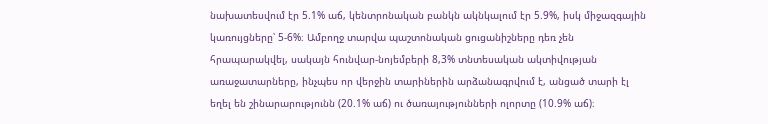նախատեսվում էր 5.1% աճ, կենտրոնական բանկն ակնկալում էր 5.9%, իսկ միջազգային կառույցները՝ 5-6%։ Ամբողջ տարվա պաշտոնական ցուցանիշները դեռ չեն հրապարակվել, սակայն հունվար-նոյեմբերի 8,3% տնտեսական ակտիվության առաջատարները, ինչպես որ վերջին տարիներին արձանագրվում է, անցած տարի էլ եղել են շինարարությունն (20.1% աճ) ու ծառայությունների ոլորտը (10.9% աճ)։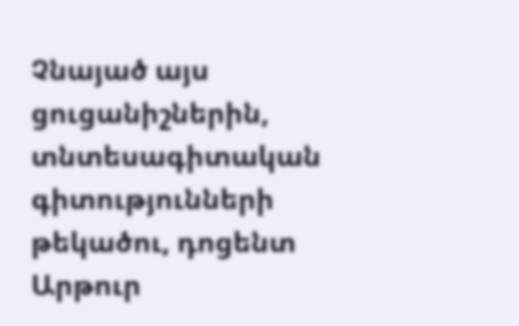Չնայած այս ցուցանիշներին, տնտեսագիտական գիտությունների թեկածու, դոցենտ Արթուր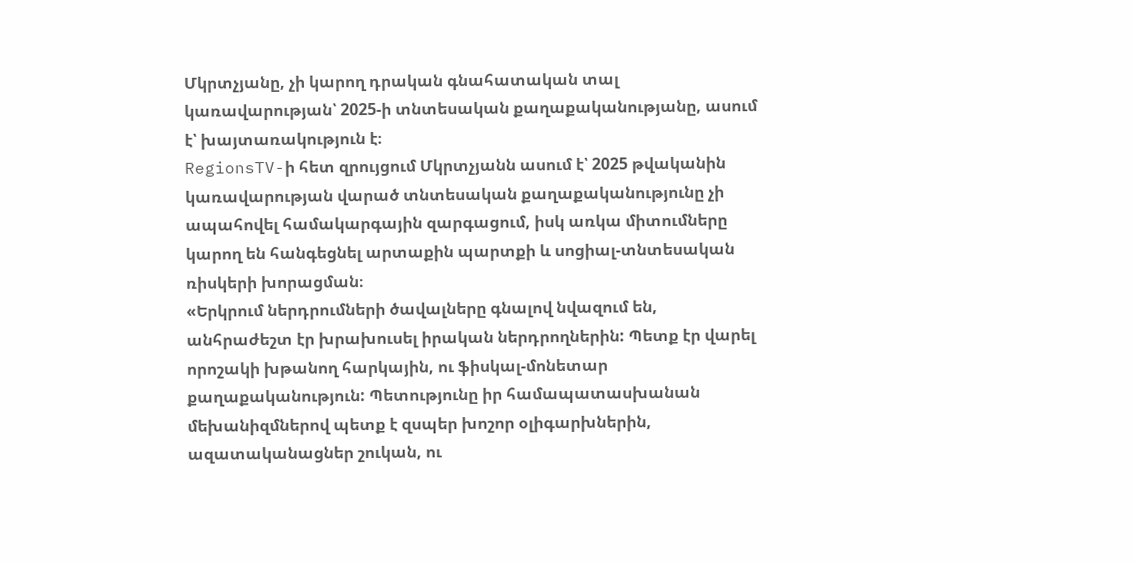Մկրտչյանը, չի կարող դրական գնահատական տալ կառավարության՝ 2025-ի տնտեսական քաղաքականությանը, ասում է՝ խայտառակություն է։
RegionsTV-ի հետ զրույցում Մկրտչյանն ասում է՝ 2025 թվականին կառավարության վարած տնտեսական քաղաքականությունը չի ապահովել համակարգային զարգացում, իսկ առկա միտումները կարող են հանգեցնել արտաքին պարտքի և սոցիալ-տնտեսական ռիսկերի խորացման։
«Երկրում ներդրումների ծավալները գնալով նվազում են, անհրաժեշտ էր խրախուսել իրական ներդրողներին: Պետք էր վարել որոշակի խթանող հարկային, ու ֆիսկալ-մոնետար քաղաքականություն: Պետությունը իր համապատասխանան մեխանիզմներով պետք է զսպեր խոշոր օլիգարխներին, ազատականացներ շուկան, ու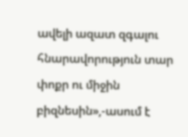ավելի ազատ զգալու հնարավորություն տար փոքր ու միջին բիզնեսին»,-ասում է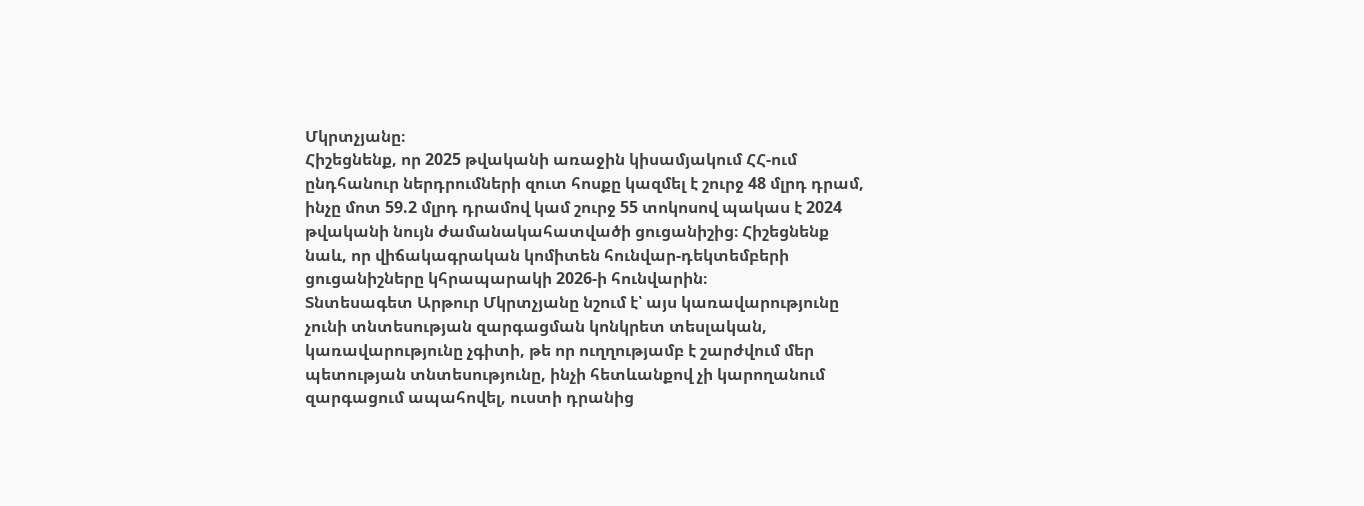Մկրտչյանը։
Հիշեցնենք, որ 2025 թվականի առաջին կիսամյակում ՀՀ-ում ընդհանուր ներդրումների զուտ հոսքը կազմել է շուրջ 48 մլրդ դրամ, ինչը մոտ 59.2 մլրդ դրամով կամ շուրջ 55 տոկոսով պակաս է 2024 թվականի նույն ժամանակահատվածի ցուցանիշից։ Հիշեցնենք նաև, որ վիճակագրական կոմիտեն հունվար-դեկտեմբերի ցուցանիշները կհրապարակի 2026-ի հունվարին։
Տնտեսագետ Արթուր Մկրտչյանը նշում է՝ այս կառավարությունը չունի տնտեսության զարգացման կոնկրետ տեսլական, կառավարությունը չգիտի, թե որ ուղղությամբ է շարժվում մեր պետության տնտեսությունը, ինչի հետևանքով չի կարողանում զարգացում ապահովել, ուստի դրանից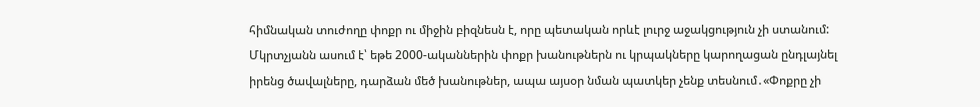հիմնական տուժողը փոքր ու միջին բիզնեսն է, որը պետական որևէ լուրջ աջակցություն չի ստանում:
Մկրտչյանն ասում է՝ եթե 2000-ականներին փոքր խանութներն ու կրպակները կարողացան ընդլայնել իրենց ծավալները, դարձան մեծ խանութներ, ապա այսօր նման պատկեր չենք տեսնում․«Փոքրը չի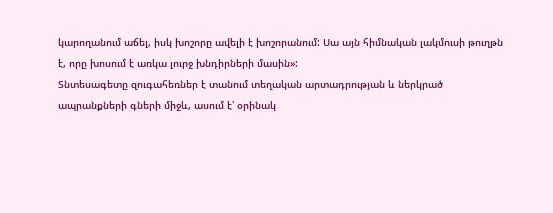կարողանում աճել, իսկ խոշորը ավելի է խոշորանում: Սա այն հիմնական լակմուսի թուղթն է, որը խոսում է առկա լուրջ խնդիրների մասին»:
Տնտեսագետը զուգահեռներ է տանում տեղական արտադրության և ներկրած ապրանքների գների միջև, ասում է՝ օրինակ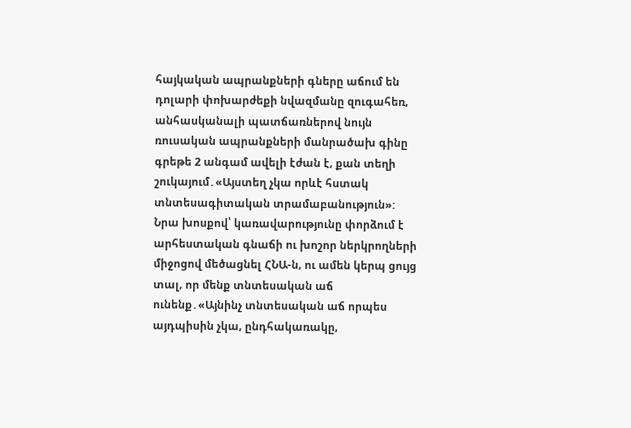հայկական ապրանքների գները աճում են դոլարի փոխարժեքի նվազմանը զուգահեռ, անհասկանալի պատճառներով նույն ռուսական ապրանքների մանրածախ գինը գրեթե 2 անգամ ավելի էժան է, քան տեղի շուկայում․«Այստեղ չկա որևէ հստակ տնտեսագիտական տրամաբանություն»:
Նրա խոսքով՝ կառավարությունը փորձում է արհեստական գնաճի ու խոշոր ներկրողների միջոցով մեծացնել ՀՆԱ-ն, ու ամեն կերպ ցույց տալ, որ մենք տնտեսական աճ ունենք․«Այնինչ տնտեսական աճ որպես այդպիսին չկա, ընդհակառակը,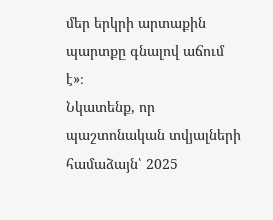մեր երկրի արտաքին պարտքը գնալով աճում է»։
Նկատենք, որ պաշտոնական տվյալների համաձայն՝ 2025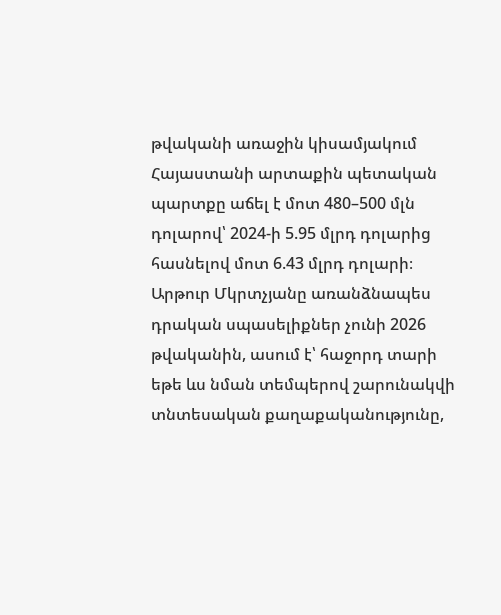թվականի առաջին կիսամյակում Հայաստանի արտաքին պետական պարտքը աճել է մոտ 480–500 մլն դոլարով՝ 2024-ի 5.95 մլրդ դոլարից հասնելով մոտ 6.43 մլրդ դոլարի։
Արթուր Մկրտչյանը առանձնապես դրական սպասելիքներ չունի 2026 թվականին, ասում է՝ հաջորդ տարի եթե ևս նման տեմպերով շարունակվի տնտեսական քաղաքականությունը,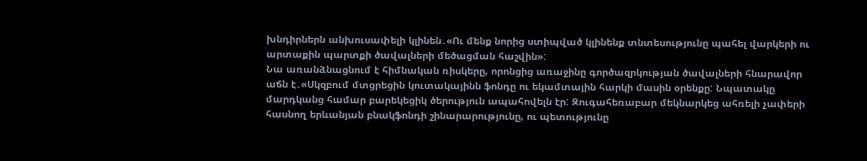խնդիրներն անխուսափելի կլինեն․«Ու մենք նորից ստիպված կլինենք տնտեսությունը պահել վարկերի ու արտաքին պարտքի ծավալների մեծացման հաշվին»:
Նա առանձնացնում է հիմնական ռիսկերը, որոնցից առաջինը գործազրկության ծավալների հնարավոր աճն է․«Սկզբում մտցրեցին կուտակայինն ֆոնդը ու եկամտային հարկի մասին օրենքը: Նպատակը մարդկանց համար բարեկեցիկ ծերություն ապահովելն էր: Զուգահեռաբար մեկնարկեց ահռելի չափերի հասնող երևանյան բնակֆոնդի շինարարությունը, ու պետությունը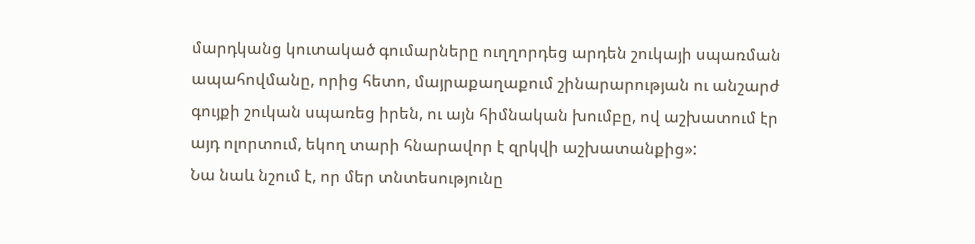մարդկանց կուտակած գումարները ուղղորդեց արդեն շուկայի սպառման ապահովմանը, որից հետո, մայրաքաղաքում շինարարության ու անշարժ գույքի շուկան սպառեց իրեն, ու այն հիմնական խումբը, ով աշխատում էր այդ ոլորտում, եկող տարի հնարավոր է զրկվի աշխատանքից»:
Նա նաև նշում է, որ մեր տնտեսությունը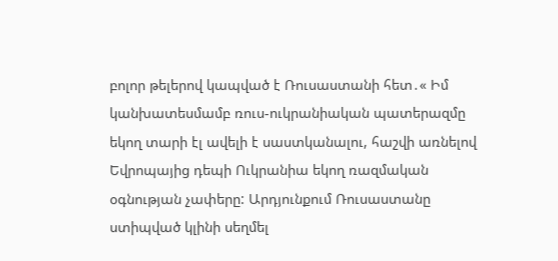բոլոր թելերով կապված է Ռուսաստանի հետ․« Իմ կանխատեսմամբ ռուս-ուկրանիական պատերազմը եկող տարի էլ ավելի է սաստկանալու, հաշվի առնելով Եվրոպայից դեպի Ուկրանիա եկող ռազմական օգնության չափերը: Արդյունքում Ռուսաստանը ստիպված կլինի սեղմել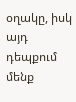օղակը, իսկ այդ դեպքում մենք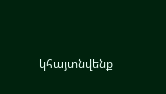կհայտնվենք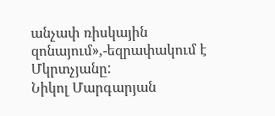անչափ ռիսկային զոնայում»,-եզրափակում է Մկրտչյանը:
Նիկոլ Մարգարյան